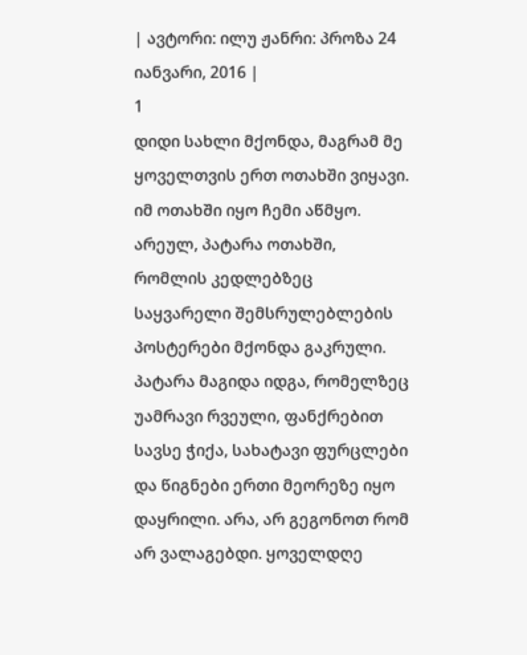| ავტორი: ილუ ჟანრი: პროზა 24 იანვარი, 2016 |
1
დიდი სახლი მქონდა, მაგრამ მე ყოველთვის ერთ ოთახში ვიყავი. იმ ოთახში იყო ჩემი აწმყო. არეულ, პატარა ოთახში, რომლის კედლებზეც საყვარელი შემსრულებლების პოსტერები მქონდა გაკრული. პატარა მაგიდა იდგა, რომელზეც უამრავი რვეული, ფანქრებით სავსე ჭიქა, სახატავი ფურცლები და წიგნები ერთი მეორეზე იყო დაყრილი. არა, არ გეგონოთ რომ არ ვალაგებდი. ყოველდღე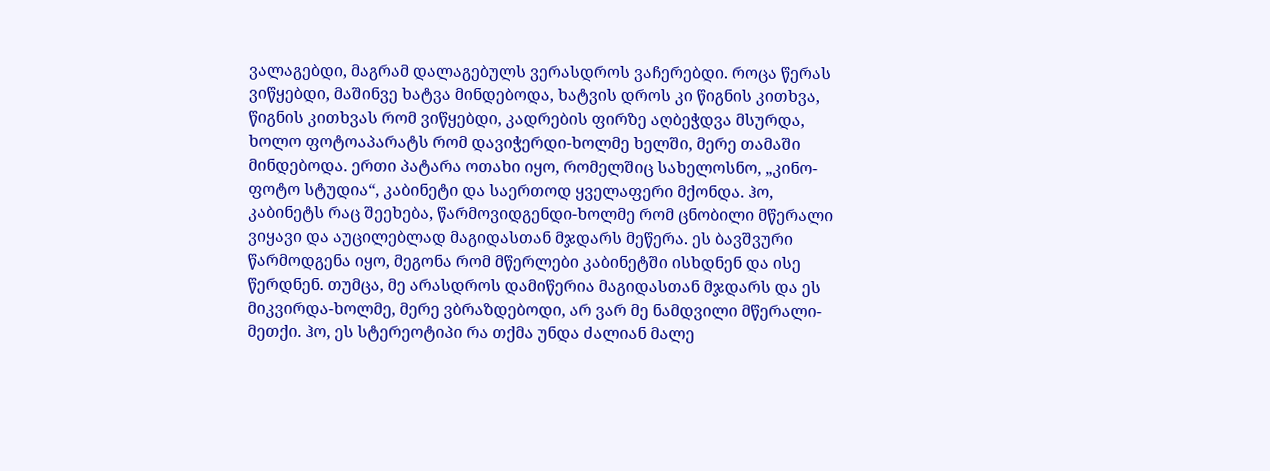ვალაგებდი, მაგრამ დალაგებულს ვერასდროს ვაჩერებდი. როცა წერას ვიწყებდი, მაშინვე ხატვა მინდებოდა, ხატვის დროს კი წიგნის კითხვა, წიგნის კითხვას რომ ვიწყებდი, კადრების ფირზე აღბეჭდვა მსურდა, ხოლო ფოტოაპარატს რომ დავიჭერდი-ხოლმე ხელში, მერე თამაში მინდებოდა. ერთი პატარა ოთახი იყო, რომელშიც სახელოსნო, „კინო-ფოტო სტუდია“, კაბინეტი და საერთოდ ყველაფერი მქონდა. ჰო, კაბინეტს რაც შეეხება, წარმოვიდგენდი-ხოლმე რომ ცნობილი მწერალი ვიყავი და აუცილებლად მაგიდასთან მჯდარს მეწერა. ეს ბავშვური წარმოდგენა იყო, მეგონა რომ მწერლები კაბინეტში ისხდნენ და ისე წერდნენ. თუმცა, მე არასდროს დამიწერია მაგიდასთან მჯდარს და ეს მიკვირდა-ხოლმე, მერე ვბრაზდებოდი, არ ვარ მე ნამდვილი მწერალი-მეთქი. ჰო, ეს სტერეოტიპი რა თქმა უნდა ძალიან მალე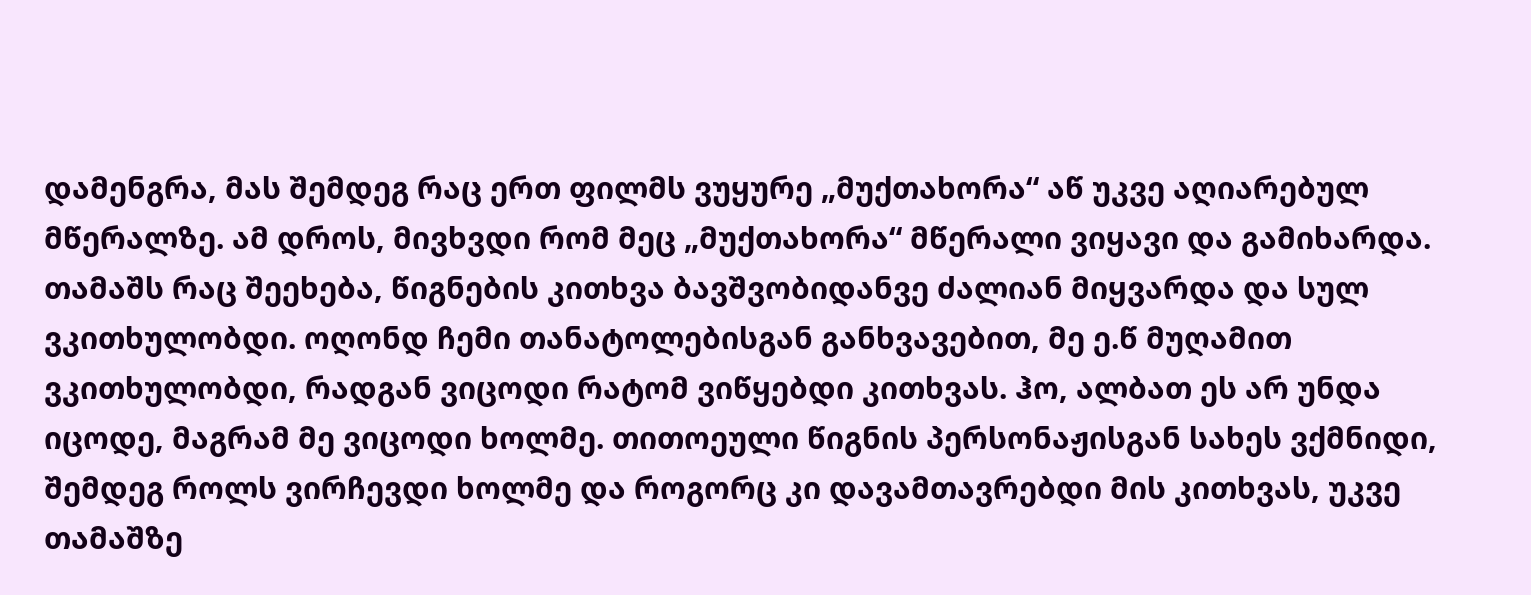დამენგრა, მას შემდეგ რაც ერთ ფილმს ვუყურე „მუქთახორა“ აწ უკვე აღიარებულ მწერალზე. ამ დროს, მივხვდი რომ მეც „მუქთახორა“ მწერალი ვიყავი და გამიხარდა. თამაშს რაც შეეხება, წიგნების კითხვა ბავშვობიდანვე ძალიან მიყვარდა და სულ ვკითხულობდი. ოღონდ ჩემი თანატოლებისგან განხვავებით, მე ე.წ მუღამით ვკითხულობდი, რადგან ვიცოდი რატომ ვიწყებდი კითხვას. ჰო, ალბათ ეს არ უნდა იცოდე, მაგრამ მე ვიცოდი ხოლმე. თითოეული წიგნის პერსონაჟისგან სახეს ვქმნიდი, შემდეგ როლს ვირჩევდი ხოლმე და როგორც კი დავამთავრებდი მის კითხვას, უკვე თამაშზე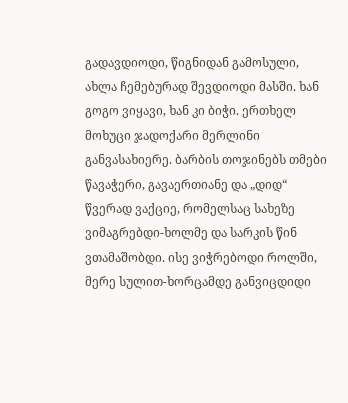გადავდიოდი, წიგნიდან გამოსული, ახლა ჩემებურად შევდიოდი მასში. ხან გოგო ვიყავი, ხან კი ბიჭი. ერთხელ მოხუცი ჯადოქარი მერლინი განვასახიერე. ბარბის თოჯინებს თმები წავაჭერი, გავაერთიანე და „დიდ“ წვერად ვაქციე, რომელსაც სახეზე ვიმაგრებდი-ხოლმე და სარკის წინ ვთამაშობდი. ისე ვიჭრებოდი როლში, მერე სულით-ხორცამდე განვიცდიდი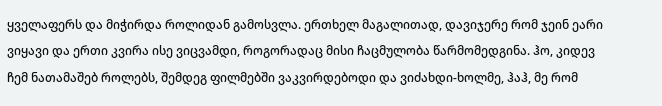ყველაფერს და მიჭირდა როლიდან გამოსვლა. ერთხელ მაგალითად, დავიჯერე რომ ჯეინ ეარი ვიყავი და ერთი კვირა ისე ვიცვამდი, როგორადაც მისი ჩაცმულობა წარმომედგინა. ჰო, კიდევ ჩემ ნათამაშებ როლებს, შემდეგ ფილმებში ვაკვირდებოდი და ვიძახდი-ხოლმე, ჰაჰ, მე რომ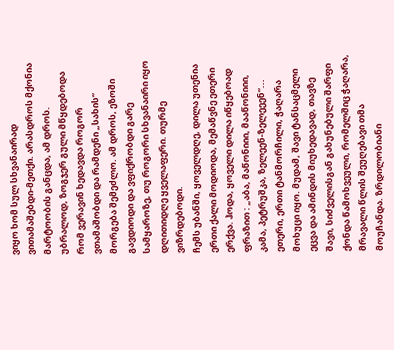ვიყო ხომ სულ სხვანაირად ვითამაშებდი-მეთქი. არასდროს მქონია მარტოობის განცდა, ამ დროს. უბრალოდ, ზოგჯერ გული მწყდებოდა რომ ვერავინ ხედავდა როგორ ვთამაშობდი და რამდენი „სახის“ მორგება შემეძლო. ამ დროს, ეზოში გავდიოდი და ვფიქრობდი გარე სამყაროზე, თუ როგორი სხვანაირი იყო დღითიდღე ყველაფერი. თურმე ვიზრდებოდი.
ჩემს უბანში, ყოველდღე, დილა უთენია ერთი ქალი მოდიოდა, მემაწვნე ეთერი ერქვა. ჰოდა, ყოველი დილა იწყებოად ფრაზით : „აბა, მაწონიიი, მააწონიიი, კამა, პეტრუშკა, ზელეენ-ზელეეენ“... ეთერი, ერთი ტანმორჩილი, ჭაღარა მოხუცი იყო. მუდამ, შავი ტანსაცმელი ეცვა და ამინდის მიუხედავად, თავზე შავი, სიძველისგან გახუნებული შარფი ქონდა წამოხვეული, რომელშიც ჭაღარა, მრავალი წლის შეუღებავი თმა მოუჩანდა. ზრდილობიანი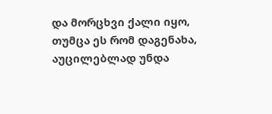და მორცხვი ქალი იყო, თუმცა ეს რომ დაგენახა, აუცილებლად უნდა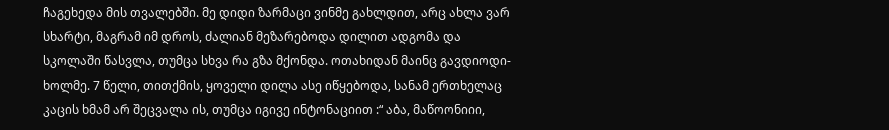ჩაგეხედა მის თვალებში. მე დიდი ზარმაცი ვინმე გახლდით, არც ახლა ვარ სხარტი, მაგრამ იმ დროს, ძალიან მეზარებოდა დილით ადგომა და სკოლაში წასვლა, თუმცა სხვა რა გზა მქონდა. ოთახიდან მაინც გავდიოდი-ხოლმე. 7 წელი, თითქმის, ყოველი დილა ასე იწყებოდა, სანამ ერთხელაც კაცის ხმამ არ შეცვალა ის, თუმცა იგივე ინტონაციით :“ აბა, მაწოონიიი,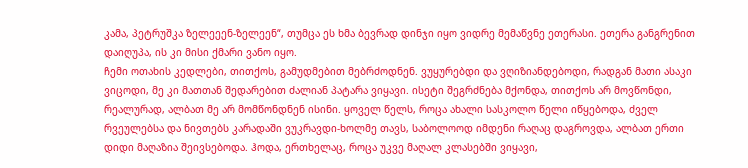კამა, პეტრუშკა ზელეეენ-ზელეენ“, თუმცა ეს ხმა ბევრად დინჯი იყო ვიდრე მემაწვნე ეთერასი. ეთერა განგრენით დაიღუპა, ის კი მისი ქმარი ვანო იყო.
ჩემი ოთახის კედლები, თითქოს, გამუდმებით მებრძოდნენ. ვუყურებდი და ვღიზიანდებოდი, რადგან მათი ასაკი ვიცოდი, მე კი მათთან შედარებით ძალიან პატარა ვიყავი. ისეტი შეგრძნება მქონდა, თითქოს არ მოვწონდი, რეალურად, ალბათ მე არ მომწონდნენ ისინი. ყოველ წელს, როცა ახალი სასკოლო წელი იწყებოდა, ძველ რვეულებსა და ნივთებს კარადაში ვუკრავდი-ხოლმე თავს, საბოლოოდ იმდენი რაღაც დაგროვდა, ალბათ ერთი დიდი მაღაზია შეივსებოდა. ჰოდა, ერთხელაც, როცა უკვე მაღალ კლასებში ვიყავი,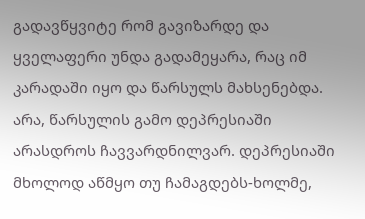გადავწყვიტე რომ გავიზარდე და ყველაფერი უნდა გადამეყარა, რაც იმ კარადაში იყო და წარსულს მახსენებდა. არა, წარსულის გამო დეპრესიაში არასდროს ჩავვარდნილვარ. დეპრესიაში მხოლოდ აწმყო თუ ჩამაგდებს-ხოლმე,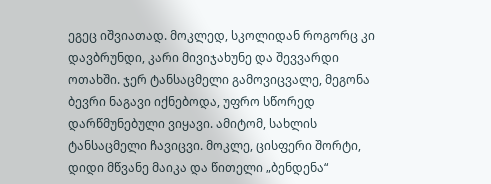ეგეც იშვიათად. მოკლედ, სკოლიდან როგორც კი დავბრუნდი, კარი მივიჯახუნე და შევვარდი ოთახში. ჯერ ტანსაცმელი გამოვიცვალე, მეგონა ბევრი ნაგავი იქნებოდა, უფრო სწორედ დარწმუნებული ვიყავი. ამიტომ, სახლის ტანსაცმელი ჩავიცვი. მოკლე, ცისფერი შორტი, დიდი მწვანე მაიკა და წითელი „ბენდენა“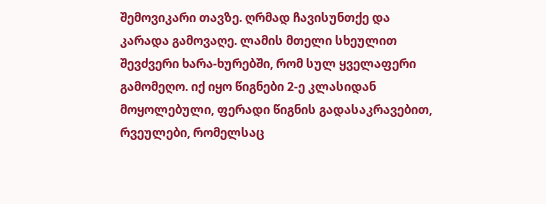შემოვიკარი თავზე. ღრმად ჩავისუნთქე და კარადა გამოვაღე. ლამის მთელი სხეულით შევძვერი ხარა-ხურებში, რომ სულ ყველაფერი გამომეღო. იქ იყო წიგნები 2-ე კლასიდან მოყოლებული, ფერადი წიგნის გადასაკრავებით, რვეულები, რომელსაც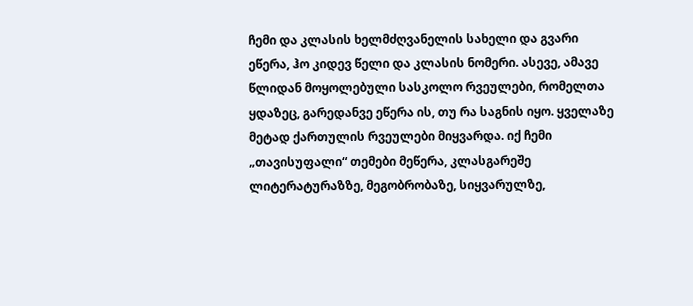ჩემი და კლასის ხელმძღვანელის სახელი და გვარი ეწერა, ჰო კიდევ წელი და კლასის ნომერი. ასევე, ამავე წლიდან მოყოლებული სასკოლო რვეულები, რომელთა ყდაზეც, გარედანვე ეწერა ის, თუ რა საგნის იყო. ყველაზე მეტად ქართულის რვეულები მიყვარდა. იქ ჩემი „თავისუფალი“ თემები მეწერა, კლასგარეშე ლიტერატურაზზე, მეგობრობაზე, სიყვარულზე,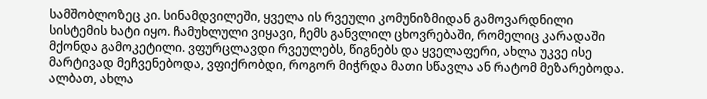სამშობლოზეც კი. სინამდვილეში, ყველა ის რვეული კომუნიზმიდან გამოვარდნილი სისტემის ხატი იყო. ჩამუხლული ვიყავი, ჩემს განვლილ ცხოვრებაში, რომელიც კარადაში მქონდა გამოკეტილი. ვფურცლავდი რვეულებს, წიგნებს და ყველაფერი, ახლა უკვე ისე მარტივად მეჩვენებოდა, ვფიქრობდი, როგორ მიჭრდა მათი სწავლა ან რატომ მეზარებოდა. ალბათ, ახლა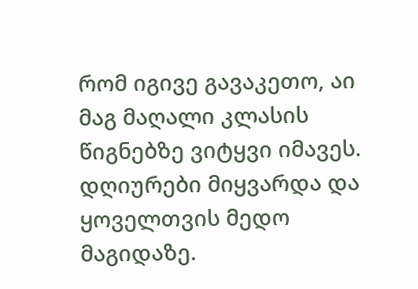რომ იგივე გავაკეთო, აი მაგ მაღალი კლასის წიგნებზე ვიტყვი იმავეს.
დღიურები მიყვარდა და ყოველთვის მედო მაგიდაზე.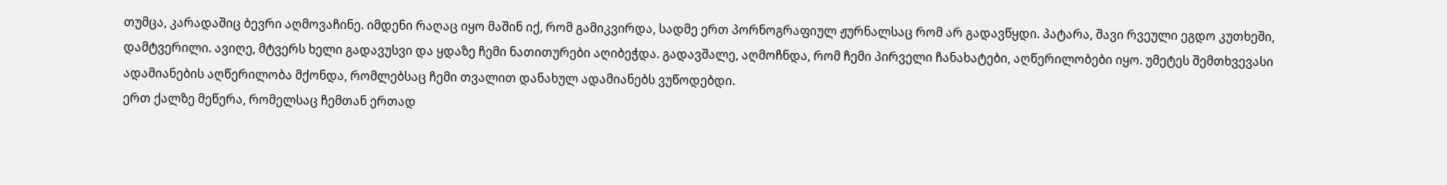თუმცა, კარადაშიც ბევრი აღმოვაჩინე. იმდენი რაღაც იყო მაშინ იქ, რომ გამიკვირდა, სადმე ერთ პორნოგრაფიულ ჟურნალსაც რომ არ გადავწყდი. პატარა, შავი რვეული ეგდო კუთხეში, დამტვერილი. ავიღე, მტვერს ხელი გადავუსვი და ყდაზე ჩემი ნათითურები აღიბეჭდა. გადავშალე, აღმოჩნდა, რომ ჩემი პირველი ჩანახატები, აღწერილობები იყო. უმეტეს შემთხვევასი ადამიანების აღწერილობა მქონდა, რომლებსაც ჩემი თვალით დანახულ ადამიანებს ვუწოდებდი.
ერთ ქალზე მეწერა, რომელსაც ჩემთან ერთად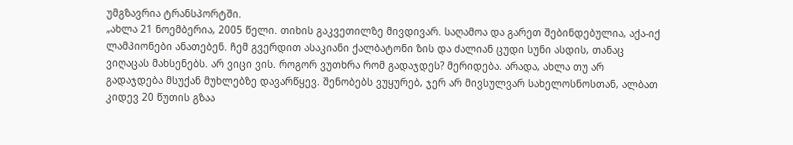უმგზავრია ტრანსპორტში.
„ახლა 21 ნოემბერია, 2005 წელი. თიხის გაკვეთილზე მივდივარ. საღამოა და გარეთ შებინდებულია, აქა-იქ ლამპიონები ანათებენ. ჩემ გვერდით ასაკიანი ქალბატონი ზის და ძალიან ცუდი სუნი ასდის, თანაც ვიღაცას მახსენებს. არ ვიცი ვის. როგორ ვუთხრა რომ გადაჯდეს? მერიდება. არადა, ახლა თუ არ გადაჯდება მსუქან მუხლებზე დავარწყევ. შენობებს ვუყურებ, ჯერ არ მივსულვარ სახელოსნოსთან, ალბათ კიდევ 20 წუთის გზაა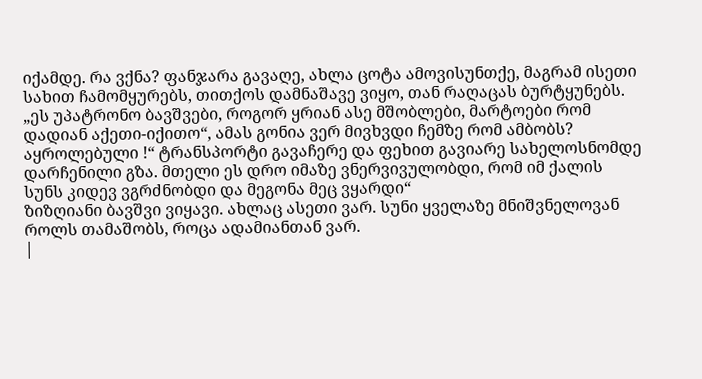იქამდე. რა ვქნა? ფანჯარა გავაღე, ახლა ცოტა ამოვისუნთქე, მაგრამ ისეთი სახით ჩამომყურებს, თითქოს დამნაშავე ვიყო, თან რაღაცას ბურტყუნებს. „ეს უპატრონო ბავშვები, როგორ ყრიან ასე მშობლები, მარტოები რომ დადიან აქეთი-იქითო“, ამას გონია ვერ მივხვდი ჩემზე რომ ამბობს? აყროლებული !“ ტრანსპორტი გავაჩერე და ფეხით გავიარე სახელოსნომდე დარჩენილი გზა. მთელი ეს დრო იმაზე ვნერვივულობდი, რომ იმ ქალის სუნს კიდევ ვგრძნობდი და მეგონა მეც ვყარდი“
ზიზღიანი ბავშვი ვიყავი. ახლაც ასეთი ვარ. სუნი ყველაზე მნიშვნელოვან როლს თამაშობს, როცა ადამიანთან ვარ.
|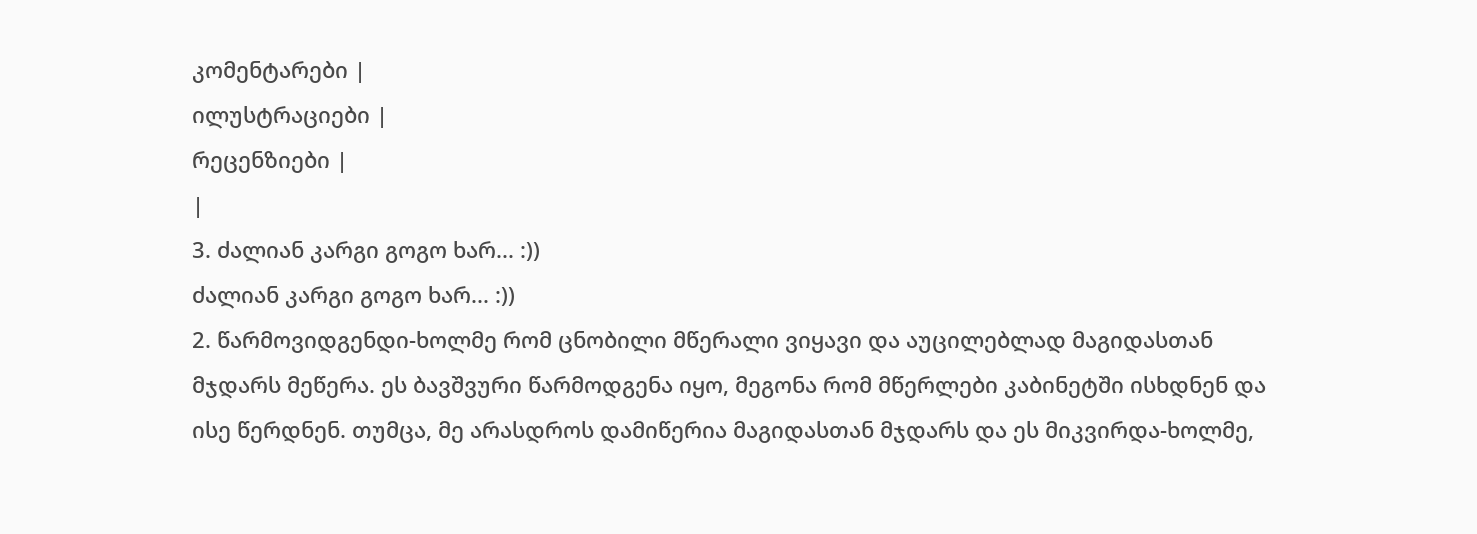კომენტარები |
ილუსტრაციები |
რეცენზიები |
|
3. ძალიან კარგი გოგო ხარ... :))
ძალიან კარგი გოგო ხარ... :))
2. წარმოვიდგენდი-ხოლმე რომ ცნობილი მწერალი ვიყავი და აუცილებლად მაგიდასთან მჯდარს მეწერა. ეს ბავშვური წარმოდგენა იყო, მეგონა რომ მწერლები კაბინეტში ისხდნენ და ისე წერდნენ. თუმცა, მე არასდროს დამიწერია მაგიდასთან მჯდარს და ეს მიკვირდა-ხოლმე,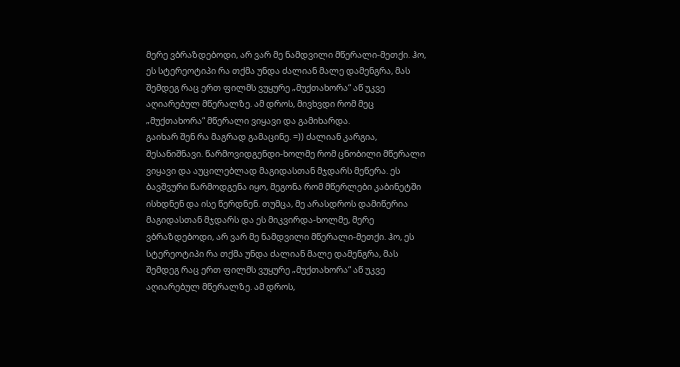მერე ვბრაზდებოდი, არ ვარ მე ნამდვილი მწერალი-მეთქი. ჰო, ეს სტერეოტიპი რა თქმა უნდა ძალიან მალე დამენგრა, მას შემდეგ რაც ერთ ფილმს ვუყურე „მუქთახორა“ აწ უკვე აღიარებულ მწერალზე. ამ დროს, მივხვდი რომ მეც „მუქთახორა“ მწერალი ვიყავი და გამიხარდა.
გაიხარ შენ რა მაგრად გამაცინე. =)) ძალიან კარგია, შესანიშნავი. წარმოვიდგენდი-ხოლმე რომ ცნობილი მწერალი ვიყავი და აუცილებლად მაგიდასთან მჯდარს მეწერა. ეს ბავშვური წარმოდგენა იყო, მეგონა რომ მწერლები კაბინეტში ისხდნენ და ისე წერდნენ. თუმცა, მე არასდროს დამიწერია მაგიდასთან მჯდარს და ეს მიკვირდა-ხოლმე, მერე ვბრაზდებოდი, არ ვარ მე ნამდვილი მწერალი-მეთქი. ჰო, ეს სტერეოტიპი რა თქმა უნდა ძალიან მალე დამენგრა, მას შემდეგ რაც ერთ ფილმს ვუყურე „მუქთახორა“ აწ უკვე აღიარებულ მწერალზე. ამ დროს,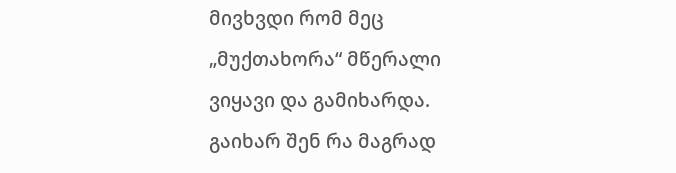მივხვდი რომ მეც „მუქთახორა“ მწერალი ვიყავი და გამიხარდა.
გაიხარ შენ რა მაგრად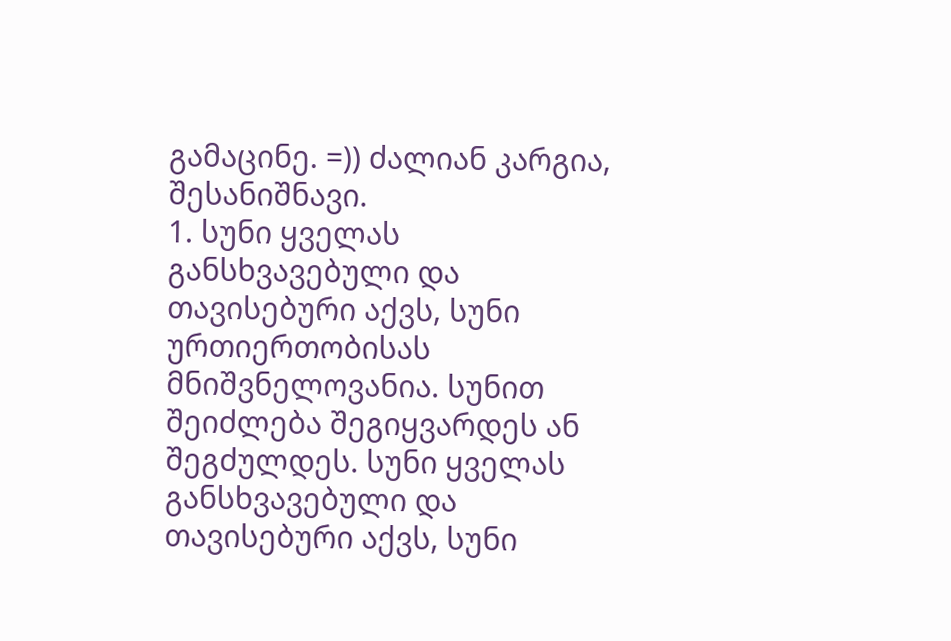გამაცინე. =)) ძალიან კარგია, შესანიშნავი.
1. სუნი ყველას განსხვავებული და თავისებური აქვს, სუნი ურთიერთობისას მნიშვნელოვანია. სუნით შეიძლება შეგიყვარდეს ან შეგძულდეს. სუნი ყველას განსხვავებული და თავისებური აქვს, სუნი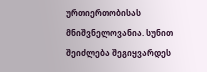ურთიერთობისას მნიშვნელოვანია. სუნით შეიძლება შეგიყვარდეს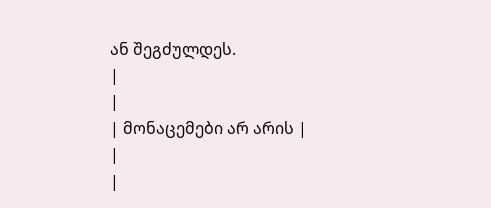ან შეგძულდეს.
|
|
| მონაცემები არ არის |
|
|